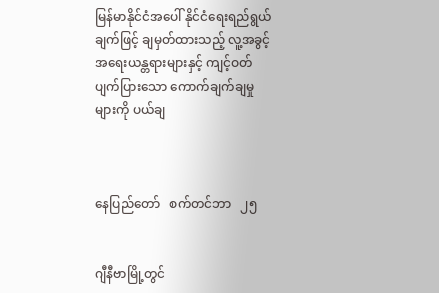မြန်မာနိုင်ငံအပေါ် နိုင်ငံရေးရည်ရွယ်ချက်ဖြင့် ချမှတ်ထားသည့် လူ့အခွင့်အရေးယန္တရားများနှင့် ကျင့်ဝတ်ပျက်ပြားသော ကောက်ချက်ချမှုများကို ပယ်ချ



နေပြည်တော်   စက်တင်ဘာ   ၂၅


ဂျီနီဗာမြို့တွင်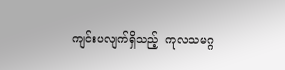ကျင်းပလျက်ရှိသည့်  ကုလသမဂ္ဂ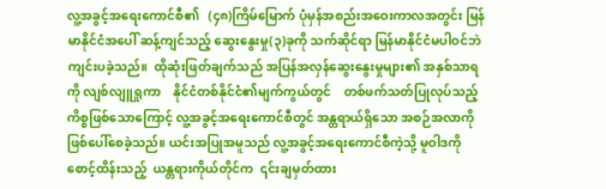လူ့အခွင့်အရေးကောင်စီ၏   (၄၈)ကြိမ်မြောက် ပုံမှန်အစည်းအဝေးကာလအတွင်း မြန်မာနိုင်ငံအပေါ် ဆန့်ကျင်သည့် ဆွေးနွေးမှု(၃)ခုကို သက်ဆိုင်ရာ မြန်မာနိုင်ငံမပါဝင်ဘဲ ကျင်းပခဲ့သည်။  ထိုဆုံးဖြတ်ချက်သည် အပြန်အလှန်ဆွေးနွေးမှုများ၏ အနှစ်သာရကို လျစ်လျူရှုကာ    နိုင်ငံတစ်နိုင်ငံ၏မျက်ကွယ်တွင်    တစ်ဖက်သတ်ပြုလုပ်သည့် ကိစ္စဖြစ်သောကြောင့် လူ့အခွင့်အရေးကောင်စီတွင် အန္တရာယ်ရှိသော အစဉ်အလာကို ဖြစ်ပေါ်စေခဲ့သည်။ ယင်းအပြုအမူသည် လူ့အခွင့်အရေးကောင်စီကဲ့သို့ မူဝါဒကို စောင့်ထိန်းသည့်  ယန္တရားကိုယ်တိုင်က  ၎င်းချမှတ်ထား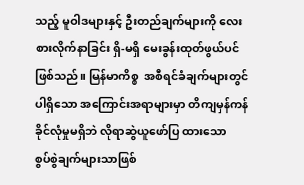သည့် မူဝါဒများနှင့် ဦးတည်ချက်များကို လေးစားလိုက်နာခြင်း ရှိ-မရှိ မေးခွန်းထုတ်ဖွယ်ပင်ဖြစ်သည်။ မြန်မာကိစ္စ  အစီရင်ခံချက်များတွင်ပါရှိသော အကြောင်းအရာများမှာ တိကျမှန်ကန်ခိုင်လုံမှုမရှိဘဲ လိုရာဆွဲယူဖော်ပြ ထားသော   စွပ်စွဲချက်များသာဖြစ်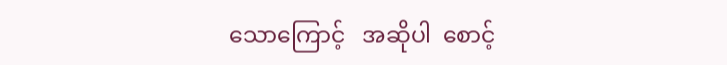သောကြောင့်   အဆိုပါ  စောင့်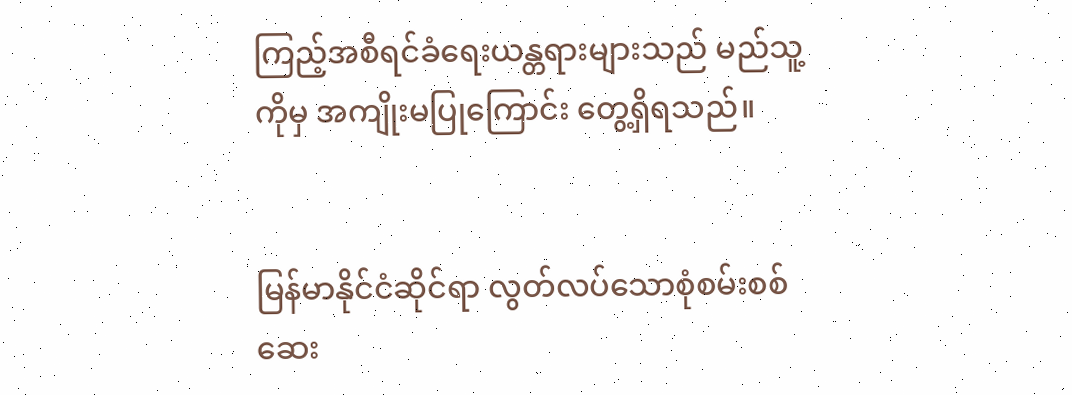ကြည့်အစီရင်ခံရေးယန္တရားများသည် မည်သူ့ကိုမှ အကျိုးမပြုကြောင်း တွေ့ရှိရသည်။


မြန်မာနိုင်ငံဆိုင်ရာ လွတ်လပ်သောစုံစမ်းစစ်ဆေး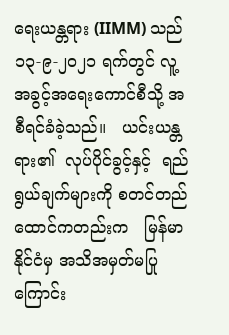ရေးယန္တရား (IIMM) သည် ၁၃-၉-၂၀၂၁ ရက်တွင် လူ့အခွင့်အရေးကောင်စီသို့ အစီရင်ခံခဲ့သည်။   ယင်းယန္တရား၏  လုပ်ပိုင်ခွင့်နှင့်  ရည်ရွယ်ချက်များကို စတင်တည်ထောင်ကတည်းက   မြန်မာနိုင်ငံမှ အသိအမှတ်မပြုကြောင်း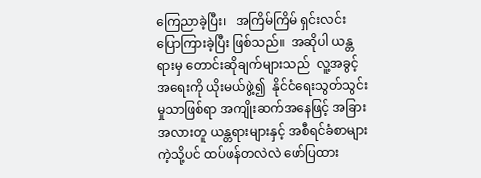ကြေညာခဲ့ပြီး၊   အကြိမ်ကြိမ် ရှင်းလင်းပြောကြားခဲ့ပြီး ဖြစ်သည်။  အဆိုပါ ယန္တရားမှ တောင်းဆိုချက်များသည်  လူ့အခွင့်အရေးကို ယိုးမယ်ဖွဲ့၍  နိုင်ငံရေးသွတ်သွင်းမှုသာဖြစ်ရာ အကျိုးဆက်အနေဖြင့် အခြား အလားတူ ယန္တရားများနှင့် အစီရင်ခံစာများကဲ့သို့ပင် ထပ်ဖန်တလဲလဲ ဖော်ပြထား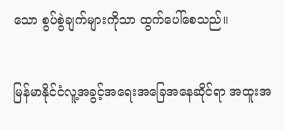သော စွပ်စွဲချက်များကိုသာ ထွက်ပေါ်စေသည်။


မြန်မာနိုင်ငံလူ့အခွင့်အရေးအခြေအနေဆိုင်ရာ အထူးအ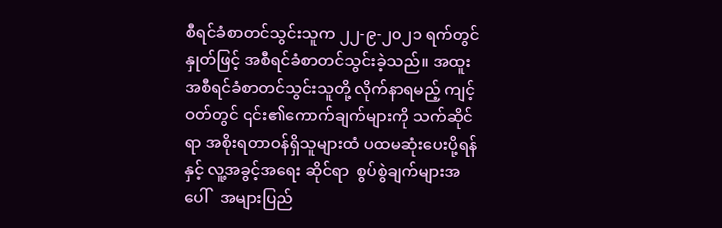စီရင်ခံစာတင်သွင်းသူက ၂၂-၉-၂၀၂၁ ရက်တွင် နှုတ်ဖြင့် အစီရင်ခံစာတင်သွင်းခဲ့သည်။ အထူးအစီရင်ခံစာတင်သွင်းသူတို့ လိုက်နာရမည့် ကျင့်ဝတ်တွင် ၎င်း၏ကောက်ချက်များကို သက်ဆိုင်ရာ အစိုးရတာဝန်ရှိသူများထံ ပထမဆုံးပေးပို့ရန်နှင့် လူ့အခွင့်အရေး ဆိုင်ရာ  စွပ်စွဲချက်များအပေါ်   အများပြည်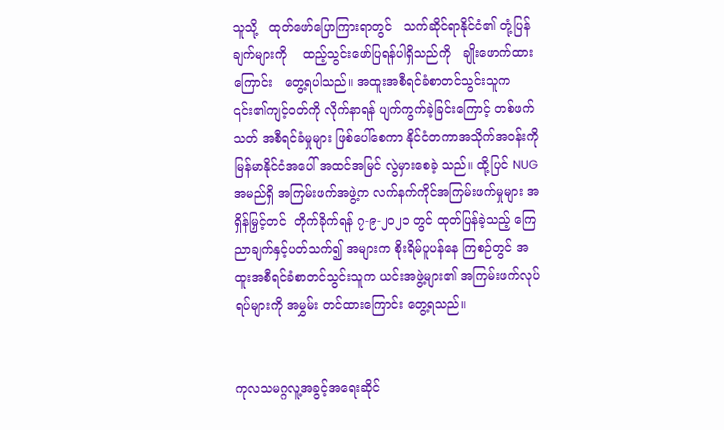သူသို့   ထုတ်ဖော်ပြောကြားရာတွင်   သက်ဆိုင်ရာနိုင်ငံ၏ တုံ့ပြန်ချက်များကို    ထည့်သွင်းဖော်ပြရန်ပါရှိသည်ကို   ချိုးဖောက်ထားကြောင်း   တွေ့ရပါသည်။ အထူးအစီရင်ခံစာတင်သွင်းသူက ၎င်း၏ကျင့်ဝတ်ကို လိုက်နာရန် ပျက်ကွက်ခဲ့ခြင်းကြောင့် တစ်ဖက်သတ် အစီရင်ခံမှုများ ဖြစ်ပေါ်စေကာ နိုင်ငံတကာအသိုက်အဝန်းကို မြန်မာနိုင်ငံအပေါ် အထင်အမြင် လွဲမှားစေခဲ့ သည်။ ထို့ပြင် NUG အမည်ရှိ အကြမ်းဖက်အဖွဲ့က လက်နက်ကိုင်အကြမ်းဖက်မှုများ အရှိန်မြှင့်တင်  တိုက်ခိုက်ရန် ၇-၉-၂၀၂၁ တွင် ထုတ်ပြန်ခဲ့သည့် ကြေညာချက်နှင့်ပတ်သက်၍ အများက စိုးရိမ်ပူပန်နေ ကြစဉ်တွင် အထူးအစီရင်ခံစာတင်သွင်းသူက ယင်းအဖွဲ့များ၏ အကြမ်းဖက်လုပ်ရပ်များကို အမွှမ်း တင်ထားကြောင်း တွေ့ရသည်။


ကုလသမဂ္ဂလူ့အခွင့်အရေးဆိုင်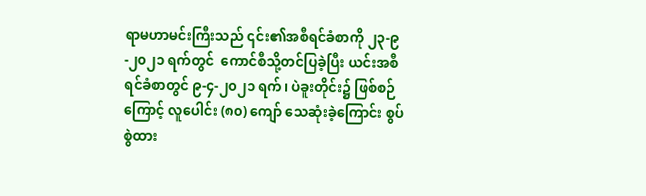ရာမဟာမင်းကြီးသည် ၎င်း၏အစီရင်ခံစာကို ၂၃-၉-၂၀၂၁ ရက်တွင်  ကောင်စီသို့တင်ပြခဲ့ပြီး ယင်းအစီရင်ခံစာတွင် ၉-၄-၂၀၂၁ ရက်၊ ပဲခူးတိုင်း၌ ဖြစ်စဉ်ကြောင့် လူပေါင်း (၈၀) ကျော် သေဆုံးခဲ့ကြောင်း စွပ်စွဲထား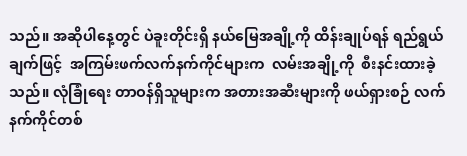သည်။ အဆိုပါနေ့တွင် ပဲခူးတိုင်းရှိ နယ်မြေအချို့ကို ထိန်းချုပ်ရန် ရည်ရွယ်ချက်ဖြင့်  အကြမ်းဖက်လက်နက်ကိုင်များက  လမ်းအချို့ကို  စီးနင်းထားခဲ့သည်။ လုံခြုံရေး တာဝန်ရှိသူများက အတားအဆီးများကို ဖယ်ရှားစဉ် လက်နက်ကိုင်တစ်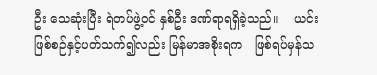ဦး သေဆုံးပြီး ရဲတပ်ဖွဲ့ဝင် နှစ်ဦး ဒဏ်ရာရရှိခဲ့သည်။    ယင်းဖြစ်စဉ်နှင့်ပတ်သက်၍လည်း မြန်မာအစိုးရက   ဖြစ်ရပ်မှန်သ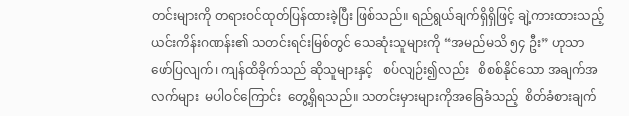တင်းများကို တရားဝင်ထုတ်ပြန်ထားခဲ့ပြီး ဖြစ်သည်။ ရည်ရွယ်ချက်ရှိရှိဖြင့် ချဲ့ကားထားသည့် ယင်းကိန်းဂဏန်း၏ သတင်းရင်းမြစ်တွင် သေဆုံးသူများကို “အမည်မသိ ၅၄ ဦး” ဟုသာ ဖော်ပြလျက်၊ ကျန်ထိခိုက်သည် ဆိုသူများနှင့်   စပ်လျဉ်း၍လည်း   စိစစ်နိုင်သော အချက်အလက်များ  မပါဝင်ကြောင်း  တွေ့ရှိရသည်။ သတင်းမှားများကိုအခြေခံသည့်  စိတ်ခံစားချက်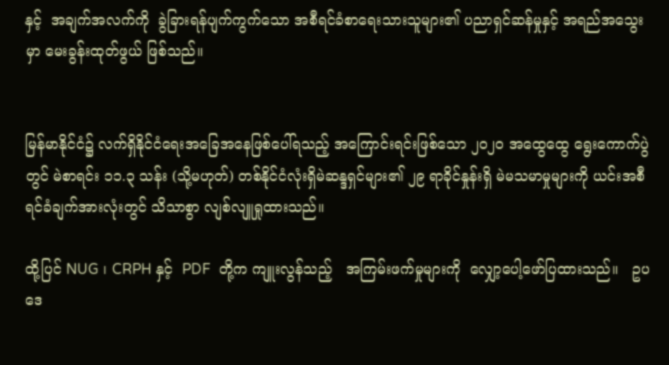နှင့်  အချက်အလက်ကို  ခွဲခြားရန်ပျက်ကွက်သော အစီရင်ခံစာရေးသားသူများ၏ ပညာရှင်ဆန်မှုနှင့် အရည်အသွေးမှာ မေးခွန်းထုတ်ဖွယ် ဖြစ်သည်။


မြန်မာနိုင်ငံ၌ လက်ရှိနိုင်ငံရေးအခြေအနေဖြစ်ပေါ်ရသည့် အကြောင်းရင်းဖြစ်သော ၂၀၂၀ အထွေထွေ ရွေးကောက်ပွဲတွင် မဲစာရင်း ၁၁.၃ သန်း (သို့မဟုတ်) တစ်နိုင်ငံလုံးရှိမဲဆန္ဒရှင်များ၏ ၂၉ ရာခိုင်နှုန်းရှိ မဲမသမာမှုများကို ယင်းအစီရင်ခံချက်အားလုံးတွင် သိသာစွာ လျစ်လျူရှုထားသည်။

ထို့ပြင် NUG ၊ CRPH နှင့်  PDF  တို့က ကျူးလွန်သည့်   အကြမ်းဖက်မှုများကို  လျှော့ပေါ့ဖော်ပြထားသည်။   ဥပဒေ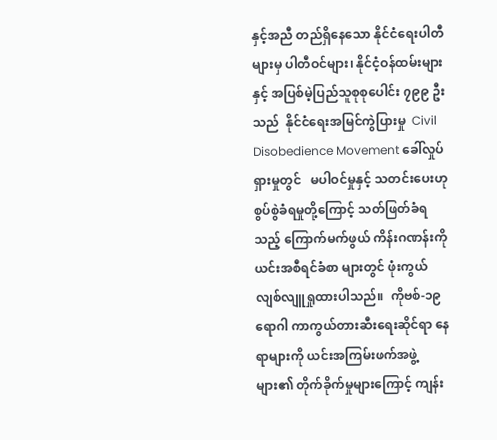နှင့်အညီ တည်ရှိနေသော နိုင်ငံရေးပါတီများမှ ပါတီဝင်များ၊ နိုင်ငံ့ဝန်ထမ်းများနှင့် အပြစ်မဲ့ပြည်သူစုစုပေါင်း ၇၉၉ ဦးသည်  နိုင်ငံရေးအမြင်ကွဲပြားမှု  Civil Disobedience Movement ခေါ်လှုပ်ရှားမှုတွင်   မပါဝင်မှုနှင့် သတင်းပေးဟု စွပ်စွဲခံရမှုတို့ကြောင့် သတ်ဖြတ်ခံရသည့် ကြောက်မက်ဖွယ် ကိန်းဂဏန်းကို ယင်းအစီရင်ခံစာ များတွင် ဖုံးကွယ်လျစ်လျူရှုထားပါသည်။  ကိုဗစ်-၁၉ ရောဂါ ကာကွယ်တားဆီးရေးဆိုင်ရာ နေရာများကို ယင်းအကြမ်းဖက်အဖွဲ့များ၏ တိုက်ခိုက်မှုများကြောင့် ကျန်း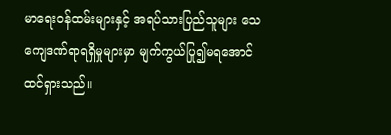မာရေးဝန်ထမ်းများနှင့် အရပ်သားပြည်သူများ သေကျေဒဏ်ရာရရှိမှုများမှာ မျက်ကွယ်ပြု၍မရအောင် ထင်ရှားသည်။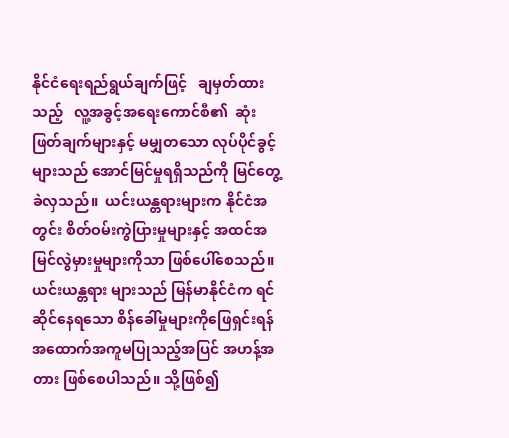နိုင်ငံရေးရည်ရွယ်ချက်ဖြင့်   ချမှတ်ထားသည့်   လူ့အခွင့်အရေးကောင်စီ၏  ဆုံးဖြတ်ချက်များနှင့် မမျှတသော လုပ်ပိုင်ခွင့်များသည် အောင်မြင်မှုရရှိသည်ကို မြင်တွေ့ခဲလှသည်။  ယင်းယန္တရားများက နိုင်ငံအတွင်း စိတ်ဝမ်းကွဲပြားမှုများနှင့် အထင်အမြင်လွဲမှားမှုများကိုသာ ဖြစ်ပေါ်စေသည်။ ယင်းယန္တရား များသည် မြန်မာနိုင်ငံက ရင်ဆိုင်နေရသော စိန်ခေါ်မှုများကိုဖြေရှင်းရန် အထောက်အကူမပြုသည့်အပြင် အဟန့်အတား ဖြစ်စေပါသည်။ သို့ဖြစ်၍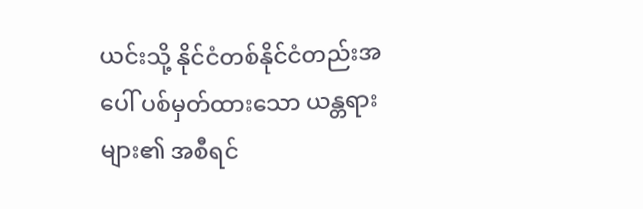ယင်းသို့ နိုင်ငံတစ်နိုင်ငံတည်းအပေါ် ပစ်မှတ်ထားသော ယန္တရား များ၏ အစီရင်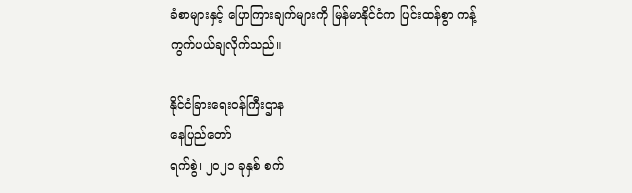ခံစာများနှင့် ပြောကြားချက်များကို မြန်မာနိုင်ငံက ပြင်းထန်စွာ ကန့်ကွက်ပယ်ချလိုက်သည်။

နိုင်ငံခြားရေးဝန်ကြီးဌာန
နေပြည်တော်
ရက်စွဲ၊ ၂၀၂၁ ခုနှစ် စက်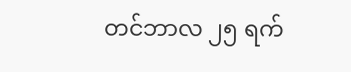တင်ဘာလ ၂၅ ရက်